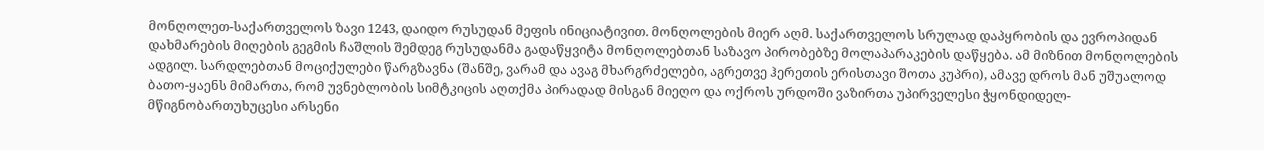მონღოლეთ-საქართველოს ზავი 1243, დაიდო რუსუდან მეფის ინიციატივით. მონღოლების მიერ აღმ. საქართველოს სრულად დაპყრობის და ევროპიდან დახმარების მიღების გეგმის ჩაშლის შემდეგ რუსუდანმა გადაწყვიტა მონღოლებთან საზავო პირობებზე მოლაპარაკების დაწყება. ამ მიზნით მონღოლების ადგილ. სარდლებთან მოციქულები წარგზავნა (შანშე, ვარამ და ავაგ მხარგრძელები, აგრეთვე ჰერეთის ერისთავი შოთა კუპრი), ამავე დროს მან უშუალოდ ბათო-ყაენს მიმართა, რომ უვნებლობის სიმტკიცის აღთქმა პირადად მისგან მიეღო და ოქროს ურდოში ვაზირთა უპირველესი ჭყონდიდელ-მწიგნობართუხუცესი არსენი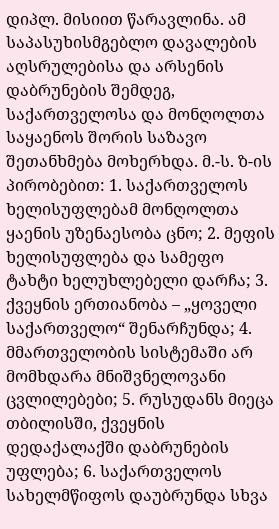დიპლ. მისიით წარავლინა. ამ საპასუხისმგებლო დავალების აღსრულებისა და არსენის დაბრუნების შემდეგ, საქართველოსა და მონღოლთა საყაენოს შორის საზავო შეთანხმება მოხერხდა. მ.-ს. ზ-ის პირობებით: 1. საქართველოს ხელისუფლებამ მონღოლთა ყაენის უზენაესობა ცნო; 2. მეფის ხელისუფლება და სამეფო ტახტი ხელუხლებელი დარჩა; 3. ქვეყნის ერთიანობა – „ყოველი საქართველო“ შენარჩუნდა; 4. მმართველობის სისტემაში არ მომხდარა მნიშვნელოვანი ცვლილებები; 5. რუსუდანს მიეცა თბილისში, ქვეყნის დედაქალაქში დაბრუნების უფლება; 6. საქართველოს სახელმწიფოს დაუბრუნდა სხვა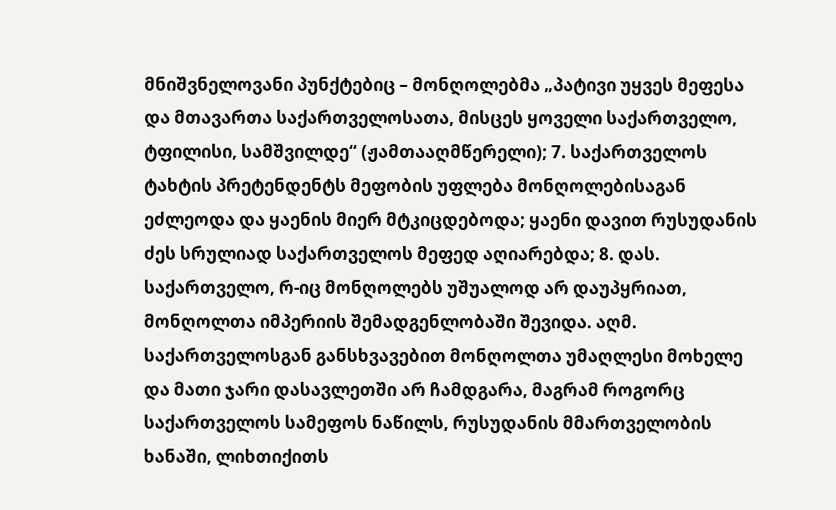მნიშვნელოვანი პუნქტებიც – მონღოლებმა „პატივი უყვეს მეფესა და მთავართა საქართველოსათა, მისცეს ყოველი საქართველო, ტფილისი, სამშვილდე“ (ჟამთააღმწერელი); 7. საქართველოს ტახტის პრეტენდენტს მეფობის უფლება მონღოლებისაგან ეძლეოდა და ყაენის მიერ მტკიცდებოდა; ყაენი დავით რუსუდანის ძეს სრულიად საქართველოს მეფედ აღიარებდა; 8. დას. საქართველო, რ-იც მონღოლებს უშუალოდ არ დაუპყრიათ, მონღოლთა იმპერიის შემადგენლობაში შევიდა. აღმ. საქართველოსგან განსხვავებით მონღოლთა უმაღლესი მოხელე და მათი ჯარი დასავლეთში არ ჩამდგარა, მაგრამ როგორც საქართველოს სამეფოს ნაწილს, რუსუდანის მმართველობის ხანაში, ლიხთიქითს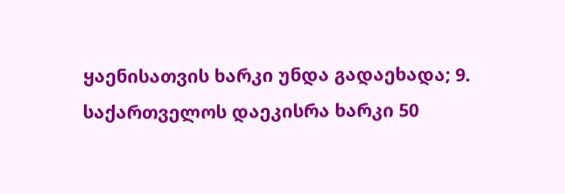ყაენისათვის ხარკი უნდა გადაეხადა; 9. საქართველოს დაეკისრა ხარკი 50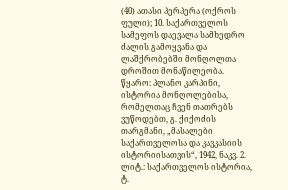(40) ათასი პერპერა (ოქროს ფული); 10. საქართველოს სამეფოს დაევალა სამხედრო ძალის გამოყვანა და ლაშქრობებში მონღოლთა დროშით მონაწილეობა.
წყარო: პლანო კარპინი, ისტორია მონღოლებისა, რომელთაც ჩვენ თათრებს ვუწოდებთ, გ. ქიქოძის თარგმანი, „მასალები საქართველოსა და კავკასიის ისტორიისათვის“, 1942, ნაკვ. 2.
ლიტ.: საქართველოს ისტორია, ტ.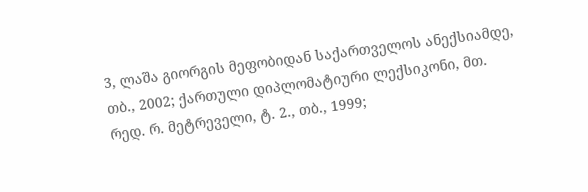3, ლაშა გიორგის მეფობიდან საქართველოს ანექსიამდე, თბ., 2002; ქართული დიპლომატიური ლექსიკონი, მთ. რედ. რ. მეტრეველი, ტ. 2., თბ., 1999;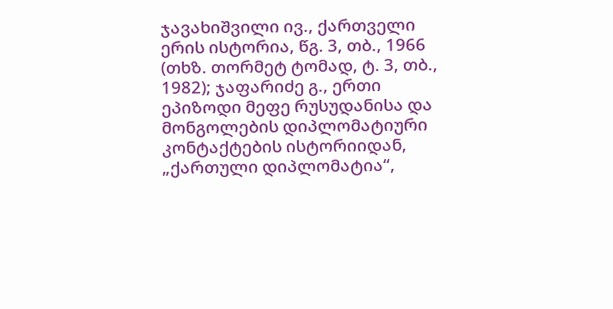ჯავახიშვილი ივ., ქართველი ერის ისტორია, წგ. 3, თბ., 1966 (თხზ. თორმეტ ტომად, ტ. 3, თბ., 1982); ჯაფარიძე გ., ერთი ეპიზოდი მეფე რუსუდანისა და მონგოლების დიპლომატიური კონტაქტების ისტორიიდან, „ქართული დიპლომატია“,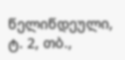წელიწდეული, ტ. 2, თბ.,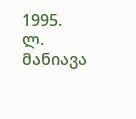1995.
ლ. მანიავა